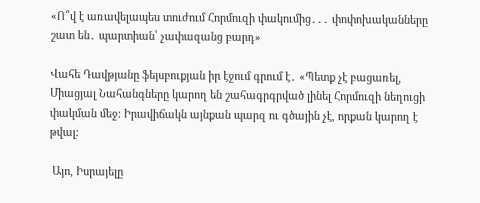«Ո՞վ է առավելապես տուժում Հորմուզի փակումից․․․ փոփոխականները շատ են․ պարտիան՝ չափազանց բարդ»

Վահե Դավթյանը ֆեյսբուքյան իր էջում գրում է․ «Պետք չէ բացառել, Միացյալ Նահանգները կարող են շահագրգրված լինել Հորմուզի նեղուցի փակման մեջ: Իրավիճակն այնքան պարզ ու գծային չէ, որքան կարող է թվալ:

 Այո, Իսրայելը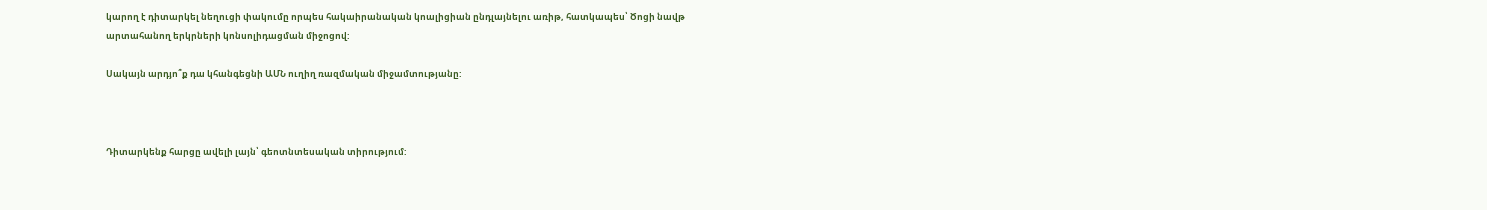կարող է դիտարկել նեղուցի փակումը որպես հակաիրանական կոալիցիան ընդլայնելու առիթ, հատկապես՝ Ծոցի նավթ արտահանող երկրների կոնսոլիդացման միջոցով:

Սակայն արդյո՞ք դա կհանգեցնի ԱՄՆ ուղիղ ռազմական միջամտությանը:



Դիտարկենք հարցը ավելի լայն՝ գեոտնտեսական տիրությում: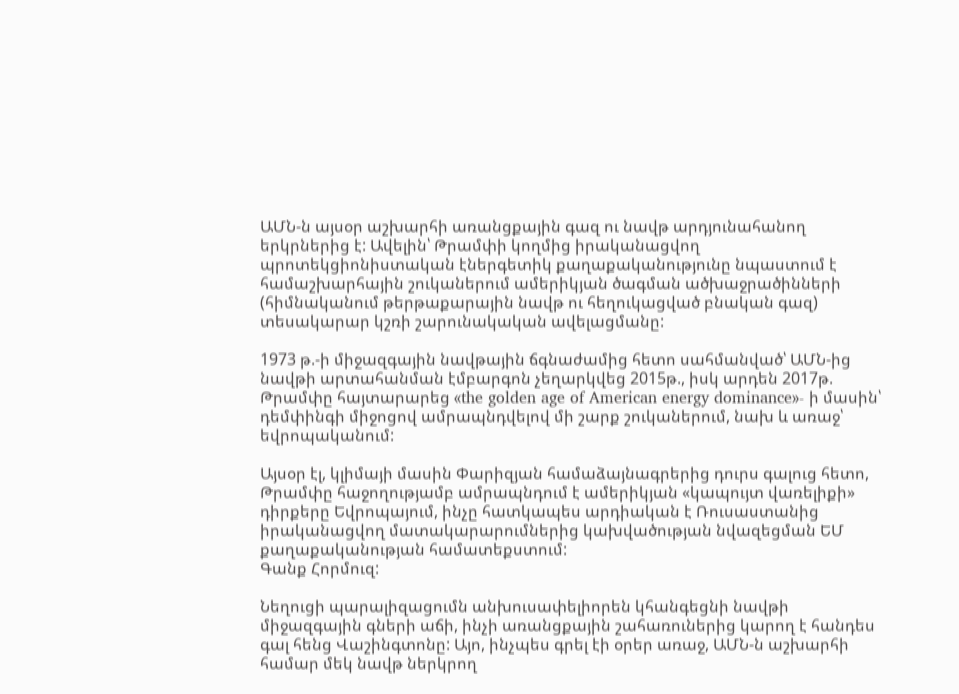ԱՄՆ-ն այսօր աշխարհի առանցքային գազ ու նավթ արդյունահանող երկրներից է: Ավելին՝ Թրամփի կողմից իրականացվող պրոտեկցիոնիստական էներգետիկ քաղաքականությունը նպաստում է համաշխարհային շուկաներում ամերիկյան ծագման ածխաջրածինների (հիմնականում թերթաքարային նավթ ու հեղուկացված բնական գազ) տեսակարար կշռի շարունակական ավելացմանը:

1973 թ.-ի միջազգային նավթային ճգնաժամից հետո սահմանված՝ ԱՄՆ-ից նավթի արտահանման էմբարգոն չեղարկվեց 2015թ., իսկ արդեն 2017թ. Թրամփը հայտարարեց «the golden age of American energy dominance»- ի մասին՝ դեմփինգի միջոցով ամրապնդվելով մի շարք շուկաներում, նախ և առաջ՝ եվրոպականում:

Այսօր էլ, կլիմայի մասին Փարիզյան համաձայնագրերից դուրս գալուց հետո, Թրամփը հաջողությամբ ամրապնդում է ամերիկյան «կապույտ վառելիքի» դիրքերը Եվրոպայում, ինչը հատկապես արդիական է Ռուսաստանից իրականացվող մատակարարումներից կախվածության նվազեցման ԵՄ քաղաքականության համատեքստում:
Գանք Հորմուզ:

Նեղուցի պարալիզացումն անխուսափելիորեն կհանգեցնի նավթի միջազգային գների աճի, ինչի առանցքային շահառուներից կարող է հանդես գալ հենց Վաշինգտոնը: Այո, ինչպես գրել էի օրեր առաջ, ԱՄՆ-ն աշխարհի համար մեկ նավթ ներկրող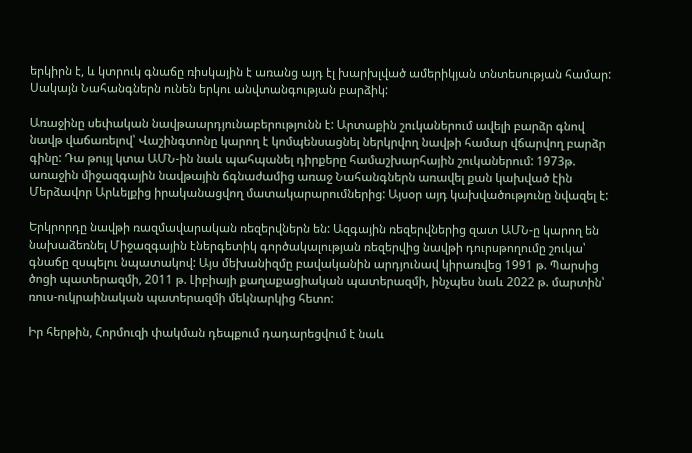երկիրն է, և կտրուկ գնաճը ռիսկային է առանց այդ էլ խարխլված ամերիկյան տնտեսության համար:
Սակայն Նահանգներն ունեն երկու անվտանգության բարձիկ:

Առաջինը սեփական նավթաարդյունաբերությունն է: Արտաքին շուկաներում ավելի բարձր գնով նավթ վաճառելով՝ Վաշինգտոնը կարող է կոմպենսացնել ներկրվող նավթի համար վճարվող բարձր գինը: Դա թույլ կտա ԱՄՆ-ին նաև պահպանել դիրքերը համաշխարհային շուկաներում: 1973թ. առաջին միջազգային նավթային ճգնաժամից առաջ Նահանգներն առավել քան կախված էին Մերձավոր Արևելքից իրականացվող մատակարարումներից: Այսօր այդ կախվածությունը նվազել է:

Երկրորդը նավթի ռազմավարական ռեզերվներն են: Ազգային ռեզերվներից զատ ԱՄՆ-ը կարող են նախաձեռնել Միջազգային էներգետիկ գործակալության ռեզերվից նավթի դուրսթողումը շուկա՝ գնաճը զսպելու նպատակով: Այս մեխանիզմը բավականին արդյունավ կիրառվեց 1991 թ. Պարսից ծոցի պատերազմի, 2011 թ. Լիբիայի քաղաքացիական պատերազմի, ինչպես նաև 2022 թ. մարտին՝ ռուս-ուկրաինական պատերազմի մեկնարկից հետո:

Իր հերթին, Հորմուզի փակման դեպքում դադարեցվում է նաև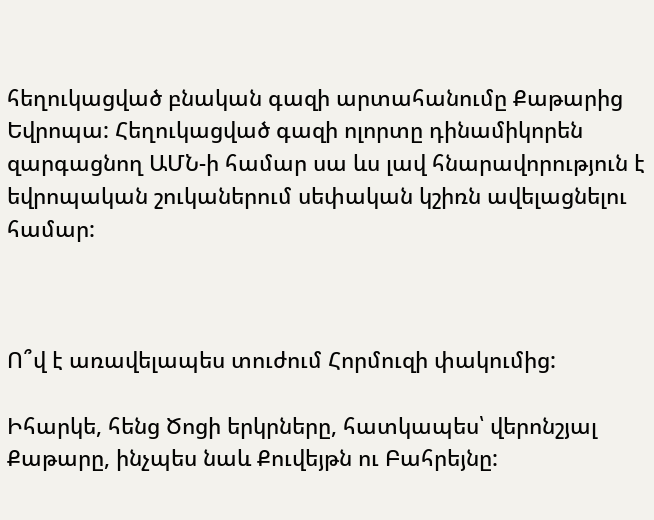հեղուկացված բնական գազի արտահանումը Քաթարից Եվրոպա: Հեղուկացված գազի ոլորտը դինամիկորեն զարգացնող ԱՄՆ-ի համար սա ևս լավ հնարավորություն է եվրոպական շուկաներում սեփական կշիռն ավելացնելու համար:



Ո՞վ է առավելապես տուժում Հորմուզի փակումից:

Իհարկե, հենց Ծոցի երկրները, հատկապես՝ վերոնշյալ Քաթարը, ինչպես նաև Քուվեյթն ու Բահրեյնը: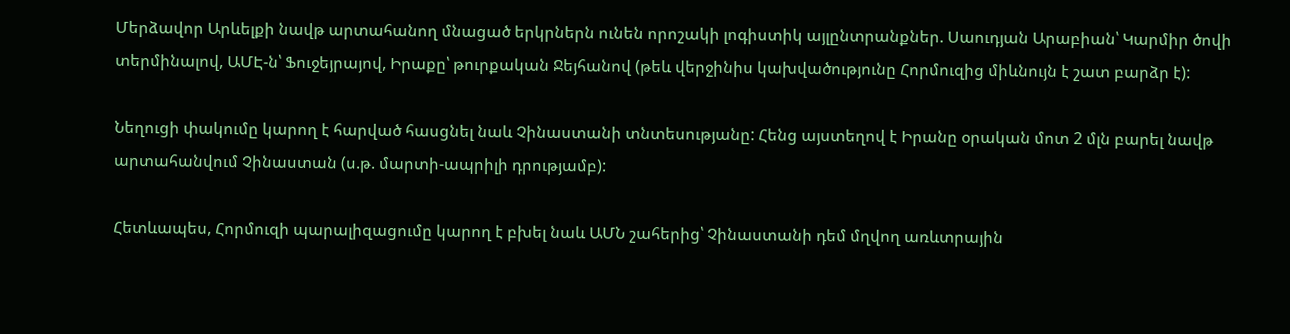Մերձավոր Արևելքի նավթ արտահանող մնացած երկրներն ունեն որոշակի լոգիստիկ այլընտրանքներ. Սաուդյան Արաբիան՝ Կարմիր ծովի տերմինալով, ԱՄԷ-ն՝ Ֆուջեյրայով, Իրաքը՝ թուրքական Ջեյհանով (թեև վերջինիս կախվածությունը Հորմուզից միևնույն է շատ բարձր է):

Նեղուցի փակումը կարող է հարված հասցնել նաև Չինաստանի տնտեսությանը: Հենց այստեղով է Իրանը օրական մոտ 2 մլն բարել նավթ արտահանվում Չինաստան (ս.թ. մարտի-ապրիլի դրությամբ):

Հետևապես, Հորմուզի պարալիզացումը կարող է բխել նաև ԱՄՆ շահերից՝ Չինաստանի դեմ մղվող առևտրային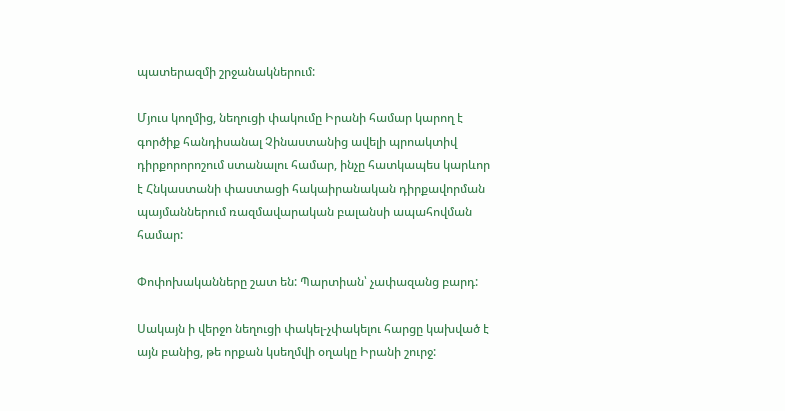պատերազմի շրջանակներում:

Մյուս կողմից, նեղուցի փակումը Իրանի համար կարող է գործիք հանդիսանալ Չինաստանից ավելի պրոակտիվ դիրքորորոշում ստանալու համար, ինչը հատկապես կարևոր է Հնկաստանի փաստացի հակաիրանական դիրքավորման պայմաններում ռազմավարական բալանսի ապահովման համար:

Փոփոխականները շատ են: Պարտիան՝ չափազանց բարդ:

Սակայն ի վերջո նեղուցի փակել-չփակելու հարցը կախված է այն բանից, թե որքան կսեղմվի օղակը Իրանի շուրջ: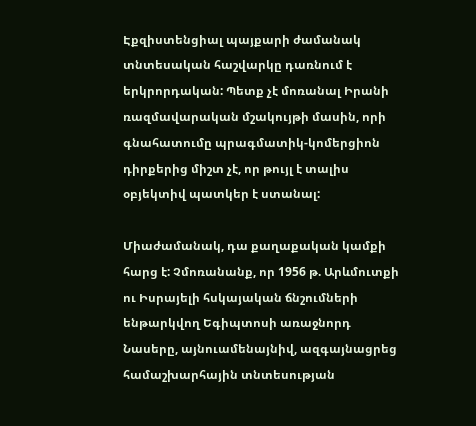Էքզիստենցիալ պայքարի ժամանակ տնտեսական հաշվարկը դառնում է երկրորդական: Պետք չէ մոռանալ Իրանի ռազմավարական մշակույթի մասին, որի գնահատումը պրագմատիկ-կոմերցիոն դիրքերից միշտ չէ, որ թույլ է տալիս օբյեկտիվ պատկեր է ստանալ:

Միաժամանակ, դա քաղաքական կամքի հարց է: Չմոռանանք, որ 1956 թ. Արևմուտքի ու Իսրայելի հսկայական ճնշումների ենթարկվող Եգիպտոսի առաջնորդ Նասերը, այնուամենայնիվ, ազգայնացրեց համաշխարհային տնտեսության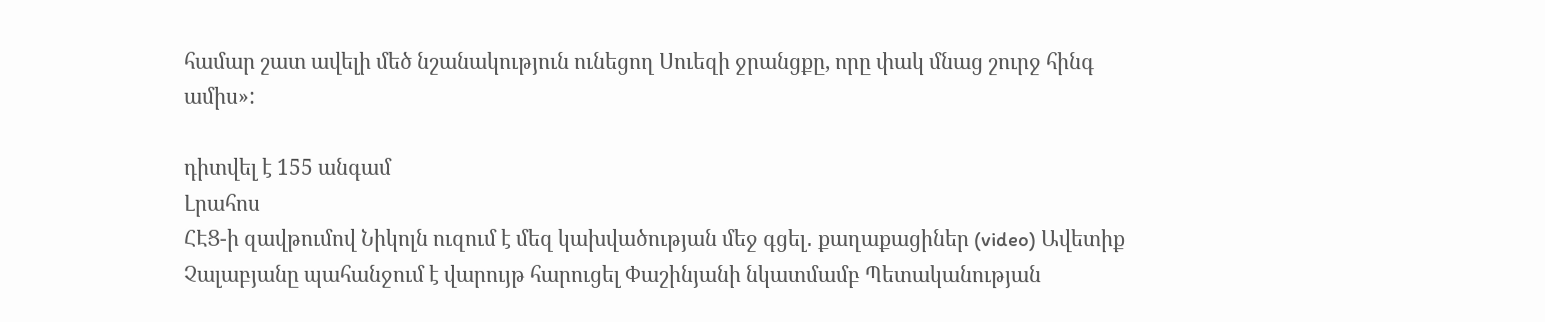համար շատ ավելի մեծ նշանակություն ունեցող Սուեզի ջրանցքը, որը փակ մնաց շուրջ հինգ ամիս»:

դիտվել է 155 անգամ
Լրահոս
ՀԷՑ-ի զավթումով Նիկոլն ուզում է մեզ կախվածության մեջ գցել․ քաղաքացիներ (video) Ավետիք Չալաբյանը պահանջում է վարույթ հարուցել Փաշինյանի նկատմամբ Պետականության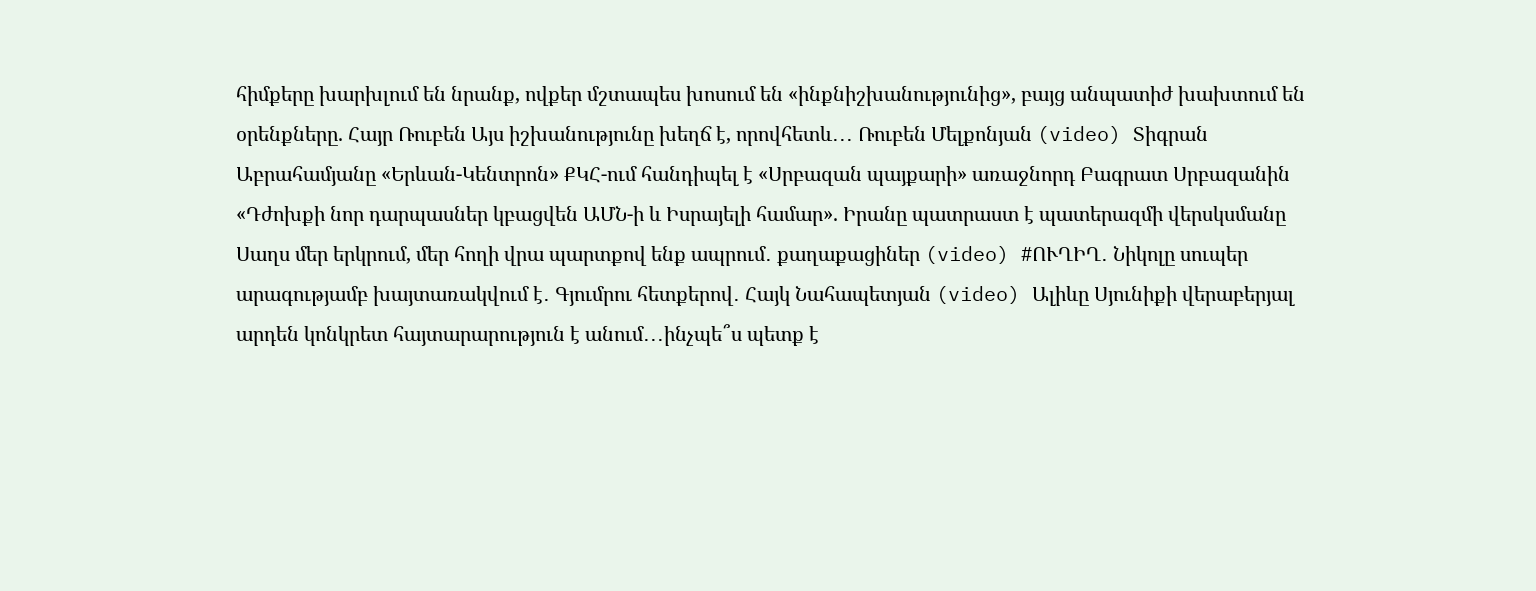հիմքերը խարխլում են նրանք, ովքեր մշտապես խոսում են «ինքնիշխանությունից», բայց անպատիժ խախտում են օրենքները. Հայր Ռուբեն Այս իշխանությունը խեղճ է, որովհետև․․․ Ռուբեն Մելքոնյան (video) Տիգրան Աբրահամյանը «Երևան-Կենտրոն» ՔԿՀ-ում հանդիպել է «Սրբազան պայքարի» առաջնորդ Բագրատ Սրբազանին «Դժոխքի նոր դարպասներ կբացվեն ԱՄՆ-ի և Իսրայելի համար». Իրանը պատրաստ է պատերազմի վերսկսմանը Սաղս մեր երկրում, մեր հողի վրա պարտքով ենք ապրում․ քաղաքացիներ (video) #ՈՒՂԻՂ․ Նիկոլը սուպեր արագությամբ խայտառակվում է․ Գյումրու հետքերով․ Հայկ Նահապետյան (video) Ալիևը Սյունիքի վերաբերյալ արդեն կոնկրետ հայտարարություն է անում․․․ինչպե՞ս պետք է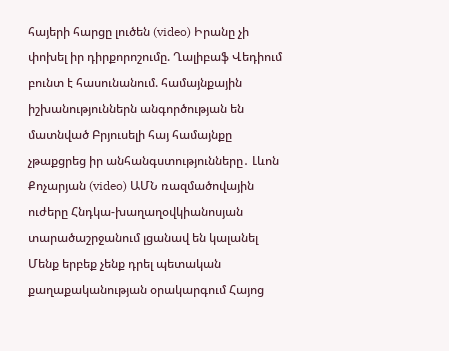հայերի հարցը լուծեն (video) Իրանը չի փոխել իր դիրքորոշումը. Ղալիբաֆ Վեդիում բունտ է հասունանում. համայնքային իշխանություններն անգործության են մատնված Բրյուսելի հայ համայնքը չթաքցրեց իր անհանգստությունները․ Լևոն Քոչարյան (video) ԱՄՆ ռազմածովային ուժերը Հնդկա-խաղաղօվկիանոսյան տարածաշրջանում լցանավ են կալանել Մենք երբեք չենք դրել պետական քաղաքականության օրակարգում Հայոց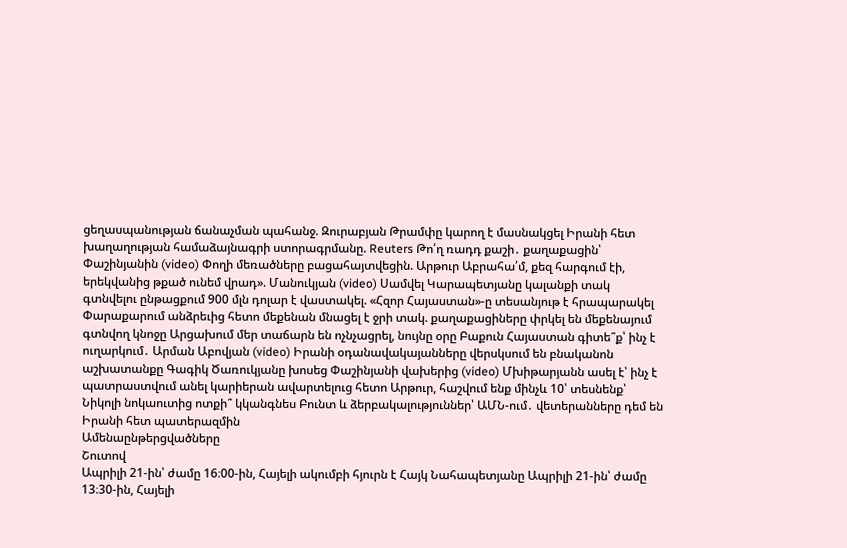ցեղասպանության ճանաչման պահանջ. Զուրաբյան Թրամփը կարող է մասնակցել Իրանի հետ խաղաղության համաձայնագրի ստորագրմանը. Reuters Թո՛ղ ռադդ քաշի․ քաղաքացին՝ Փաշինյանին (video) Փողի մեռածները բացահայտվեցին. Արթուր Աբրահա՛մ, քեզ հարգում էի, երեկվանից թքած ունեմ վրադ». Մանուկյան (video) Սամվել Կարապետյանը կալանքի տակ գտնվելու ընթացքում 900 մլն դոլար է վաստակել. «Հզոր Հայաստան»-ը տեսանյութ է հրապարակել Փարաքարում անձրեւից հետո մեքենան մնացել է ջրի տակ. քաղաքացիները փրկել են մեքենայում գտնվող կնոջը Արցախում մեր տաճարն են ոչնչացրել, նույնը օրը Բաքուն Հայաստան գիտե՞ք՝ ինչ է ուղարկում․ Արման Աբովյան (video) Իրանի օդանավակայանները վերսկսում են բնականոն աշխատանքը Գագիկ Ծառուկյանը խոսեց Փաշինյանի վախերից (video) Մխիթարյանն ասել է՝ ինչ է պատրաստվում անել կարիերան ավարտելուց հետո Արթուր, հաշվում ենք մինչև 10՝ տեսնենք՝ Նիկոլի նոկաուտից ոտքի՞ կկանգնես Բունտ և ձերբակալություններ՝ ԱՄՆ-ում․ վետերանները դեմ են Իրանի հետ պատերազմին
Ամենաընթերցվածները
Շուտով
Ապրիլի 21-ին՝ ժամը 16։00-ին, Հայելի ակումբի հյուրն է Հայկ Նահապետյանը Ապրիլի 21-ին՝ ժամը 13։30-ին, Հայելի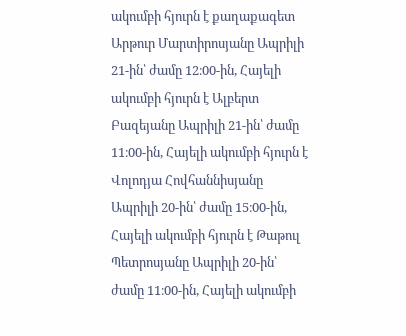ակումբի հյուրն է քաղաքագետ Արթուր Մարտիրոսյանը Ապրիլի 21-ին՝ ժամը 12։00-ին, Հայելի ակումբի հյուրն է Ալբերտ Բազեյանը Ապրիլի 21-ին՝ ժամը 11։00-ին, Հայելի ակումբի հյուրն է Վոլոդյա Հովհաննիսյանը Ապրիլի 20-ին՝ ժամը 15։00-ին, Հայելի ակումբի հյուրն է Թաթուլ Պետրոսյանը Ապրիլի 20-ին՝ ժամը 11։00-ին, Հայելի ակումբի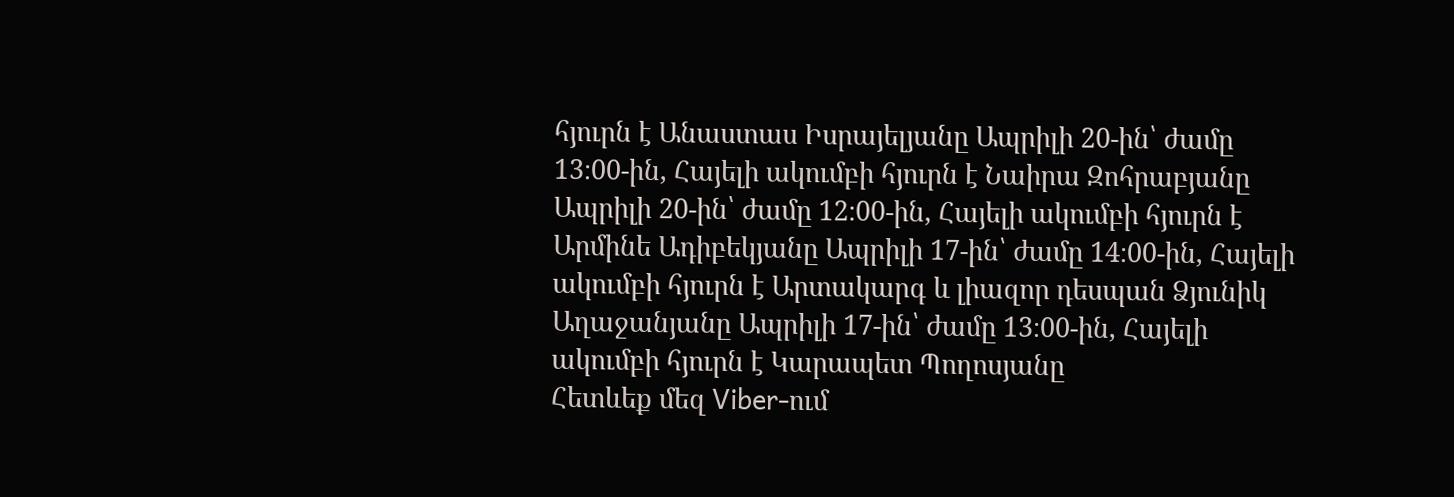հյուրն է Անաստաս Իսրայելյանը Ապրիլի 20-ին՝ ժամը 13։00-ին, Հայելի ակումբի հյուրն է Նաիրա Զոհրաբյանը Ապրիլի 20-ին՝ ժամը 12։00-ին, Հայելի ակումբի հյուրն է Արմինե Ադիբեկյանը Ապրիլի 17-ին՝ ժամը 14։00-ին, Հայելի ակումբի հյուրն է Արտակարգ և լիազոր դեսպան Ձյունիկ Աղաջանյանը Ապրիլի 17-ին՝ ժամը 13։00-ին, Հայելի ակումբի հյուրն է Կարապետ Պողոսյանը
Հետևեք մեզ Viber-ում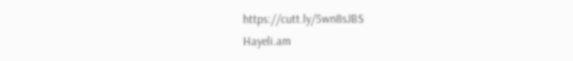https://cutt.ly/5wn8sJBS
Hayeli.am